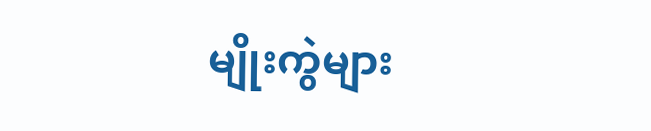မျိုးကွဲများ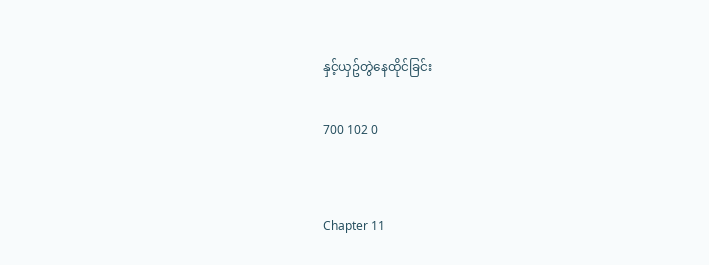နှင့်ယှဥ်တွဲနေထိုင်ခြင်း

700 102 0


Chapter 11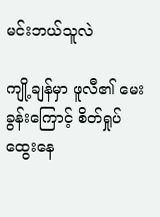မင်းဘယ်သူလဲ

ကျို့ချန်မှာ ဖူလီ၏ မေးခွန်းကြောင့် စိတ်ရှုပ်ထွေးနေ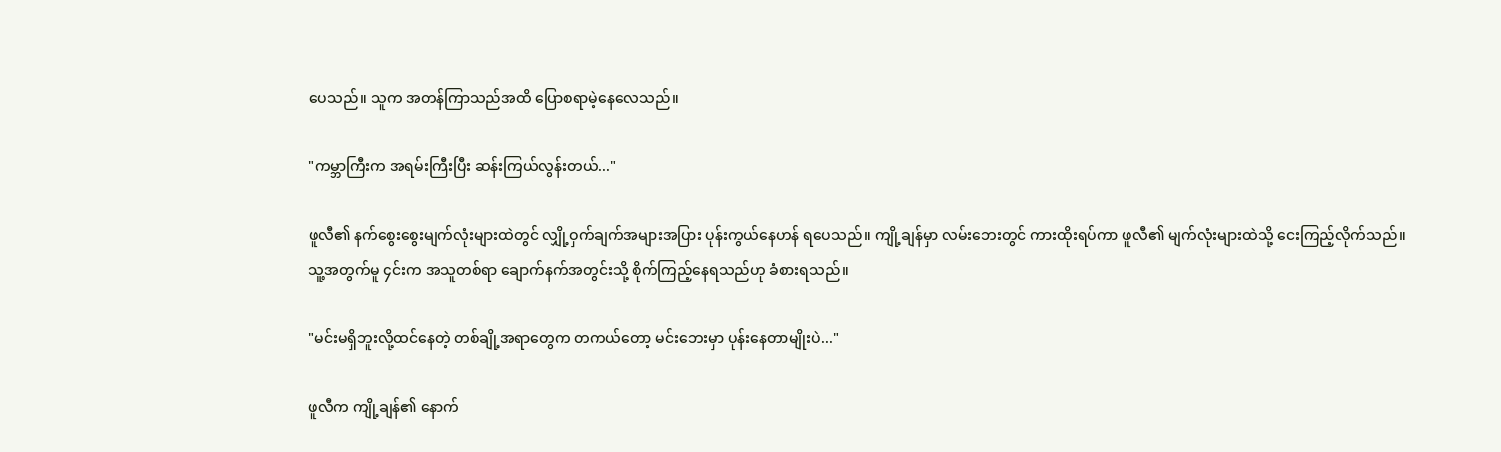ပေသည်။ သူက အတန်ကြာသည်အထိ ပြောစရာမဲ့နေလေသည်။

"ကမ္ဘာကြီးက အရမ်းကြီးပြီး ဆန်းကြယ်လွန်းတယ်..."

ဖူလီ၏ နက်စွေးစွေးမျက်လုံးများထဲတွင် လျှို့ဝှက်ချက်အများအပြား ပုန်းကွယ်နေဟန် ရပေသည်။ ကျို့ချန်မှာ လမ်းဘေးတွင် ကားထိုးရပ်ကာ ဖူလီ၏ မျက်လုံးများထဲသို့ ငေးကြည့်လိုက်သည်။ သူ့အတွက်မူ ၄င်းက အသူတစ်ရာ ချောက်နက်အတွင်းသို့ စိုက်ကြည့်နေရသည်ဟု ခံစားရသည်။

"မင်းမရှိဘူးလို့ထင်နေတဲ့ တစ်ချို့အရာတွေက တကယ်တော့ မင်းဘေးမှာ ပုန်းနေတာမျိုးပဲ..."

ဖူလီက ကျို့ချန်၏ နောက်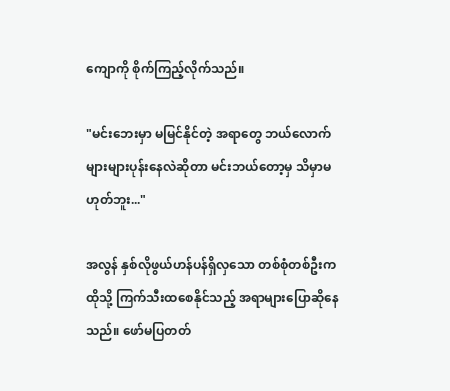ကျောကို စိုက်ကြည့်လိုက်သည်။

"မင်းဘေးမှာ မမြင်နိုင်တဲ့ အရာတွေ ဘယ်လောက်များများပုန်းနေလဲဆိုတာ မင်းဘယ်တော့မှ သိမှာမဟုတ်ဘူး..."

အလွန် နှစ်လိုဖွယ်ဟန်ပန်ရှိလှသော တစ်စုံတစ်ဦးက ထိုသို့ ကြက်သီးထစေနိုင်သည့် အရာများပြောဆိုနေသည်။ ဖော်မပြတတ်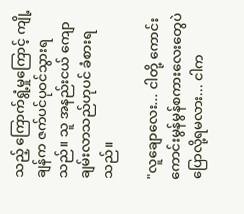သည့် ကြောက်ရွံ့မှုကြောင့် ကျို့ချန်က ဇက်ပင်ပုဝင်သွားရသည်။ သူ အနည်းငယ် ကျောချမ်းလာသည်ဟုပင် ခံစားရသည်။

"လူချောလေး... ငါတို့ ကောင်းကောင်းမွန်မွန်စကားလေးတွေပဲ ပြောလို့ရမလား... ငါက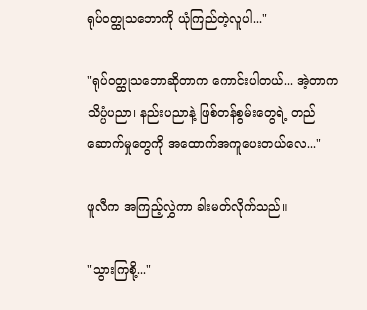ရုပ်ဝတ္ထုသဘောကို ယုံကြည်တဲ့လူပါ..."

"ရုပ်ဝတ္ထုသဘောဆိုတာက ကောင်းပါတယ်... အဲ့တာက သိပ္ပံပညာ၊ နည်းပညာနဲ့ ဖြစ်တန်စွမ်းတွေရဲ့ တည်ဆောက်မှုတွေကို အထောက်အကူပေးတယ်လေ..."

ဖူလီက အကြည့်လွှဲကာ ခါးမတ်လိုက်သည်။

"သွားကြစို့..."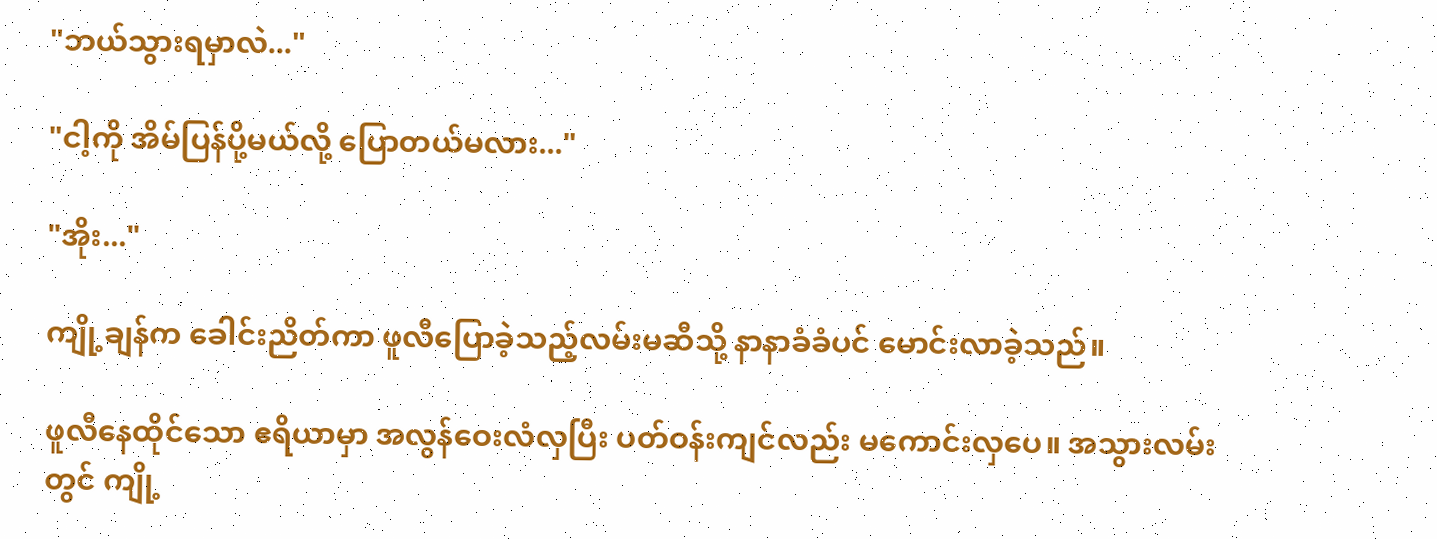"ဘယ်သွားရမှာလဲ..."

"ငါ့ကို အိမ်ပြန်ပို့မယ်လို့ ပြောတယ်မလား..."

"အိုး..."

ကျို့ချန်က ခေါင်းညိတ်ကာ ဖူလီပြောခဲ့သည့်လမ်းမဆီသို့ နာနာခံခံပင် မောင်းလာခဲ့သည်။

ဖူလီနေထိုင်သော ဧရိယာမှာ အလွန်ဝေးလံလှပြီး ပတ်ဝန်းကျင်လည်း မကောင်းလှပေ။ အသွားလမ်းတွင် ကျို့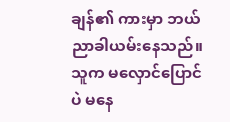ချန်၏ ကားမှာ ဘယ်ညာခါယမ်းနေသည်။ သူက မလှောင်ပြောင်ပဲ မနေ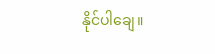နိုင်ပါချေ။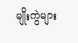မျိုးကွဲများ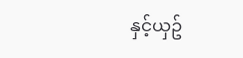နှင့်ယှဥ်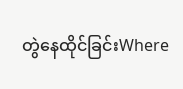တွဲနေထိုင်ခြင်းWhere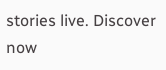stories live. Discover now